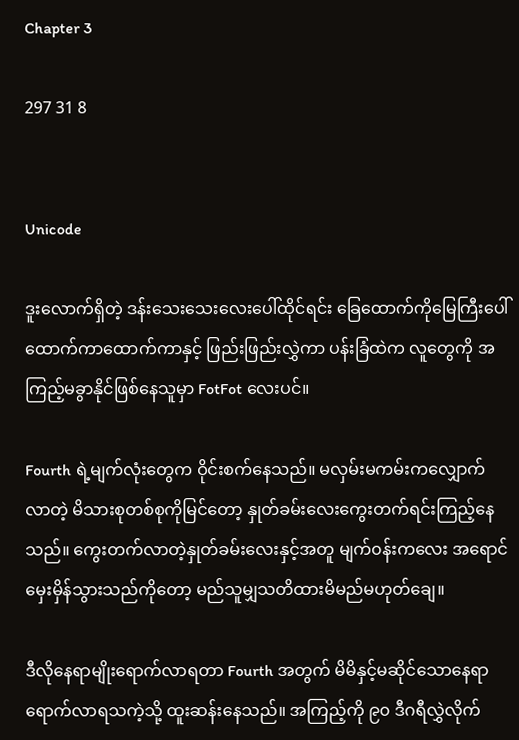Chapter 3

297 31 8


Unicode

ဒူးလောက်ရှိတဲ့ ဒန်းသေးသေးလေးပေါ်ထိုင်ရင်း ခြေထောက်ကိုမြေကြီးပေါ်ထောက်ကာထောက်ကာနှင့် ဖြည်းဖြည်းလွှဲကာ ပန်းခြံထဲက လူတွေကို အကြည့်မခွာနိုင်ဖြစ်နေသူမှာ FotFot လေးပင်။

Fourth ရဲ့မျက်လုံးတွေက ဝိုင်းစက်နေသည်။ မလှမ်းမကမ်းကလျှောက်လာတဲ့ မိသားစုတစ်စုကိုမြင်တော့ နှုတ်ခမ်းလေးကွေးတက်ရင်းကြည့်နေသည်။ ကွေးတက်လာတဲ့နှုတ်ခမ်းလေးနှင့်အတူ မျက်၀န်းကလေး အရောင်မှေးမှိန်သွားသည်ကိုတော့ မည်သူမျှသတိထားမိမည်မဟုတ်ချေ။

ဒီလိုနေရာမျိုးရောက်လာရတာ Fourth အတွက် မိမိနှင့်မဆိုင်သောနေရာရောက်လာရသကဲ့သို့ ထူးဆန်းနေသည်။ အကြည့်ကို ၉၀ ဒီဂရီလွှဲလိုက်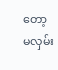တော့ မလှမ်း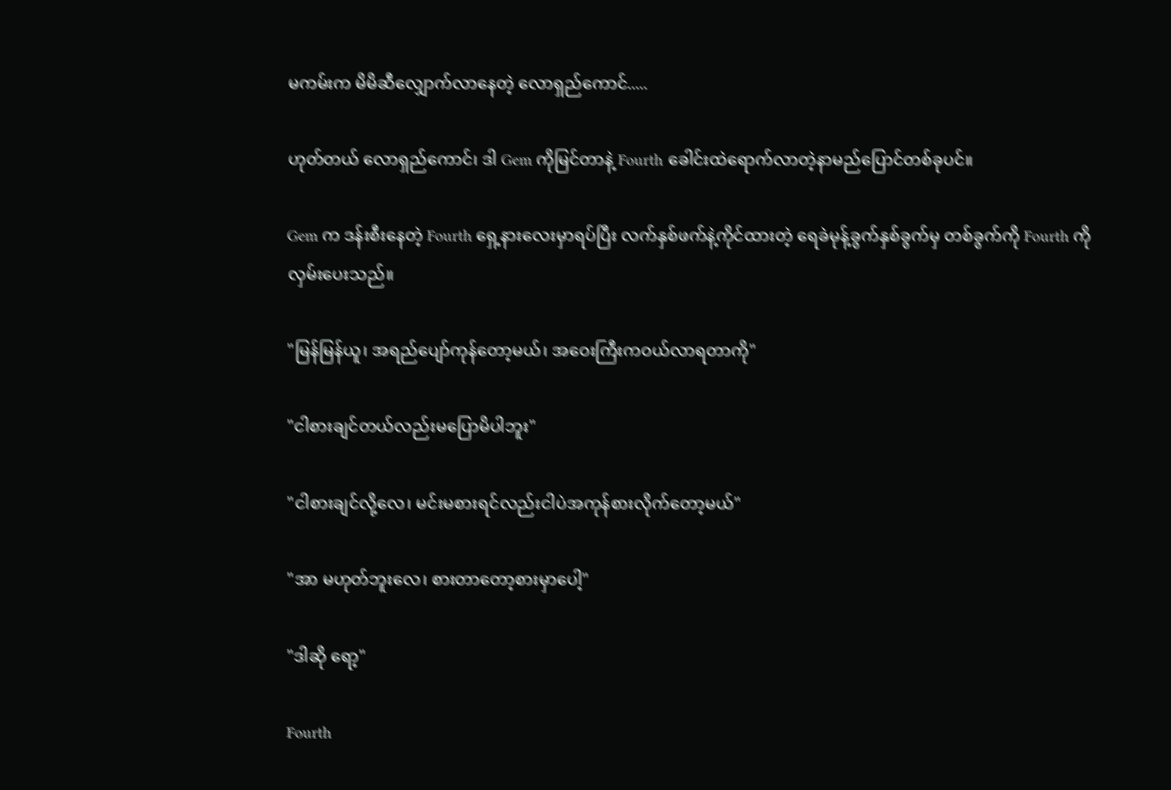မကမ်းက မိမိဆီလျှောက်လာနေတဲ့ လောရှည်ကောင်.....

ဟုတ်တယ် လောရှည်ကောင်၊ ဒါ Gem ကိုမြင်တာနဲ့ Fourth ခေါင်းထဲရောက်လာတဲ့နာမည်ပြောင်တစ်ခုပင်။

Gem က ဒန်းစီးနေတဲ့ Fourth ရှေ့နားလေးမှာရပ်ပြီး လက်နှစ်ဖက်နဲ့ကိုင်ထားတဲ့ ရေခဲမုန့်ခွက်နှစ်ခွက်မှ တစ်ခွက်ကို Fourth ကိုလှမ်းပေးသည်။

"မြန်မြန်ယူ၊ အရည်ပျော်ကုန်တော့မယ်၊ အဝေးကြီးကဝယ်လာရတာကို"

"ငါစားချင်တယ်လည်းမပြောမိပါဘူး"

"ငါစားချင်လို့လေ၊ မင်းမစားရင်လည်းငါပဲအကုန်စားလိုက်တော့မယ်"

"အာ မဟုတ်ဘူးလေ၊ စားတာတော့စားမှာပေါ့"

"ဒါဆို ရော့"

Fourth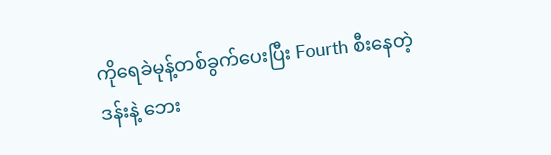ကိုရေခဲမုန့်တစ်ခွက်ပေးပြီး Fourth စီးနေတဲ့ ဒန်းနဲ့ ဘေး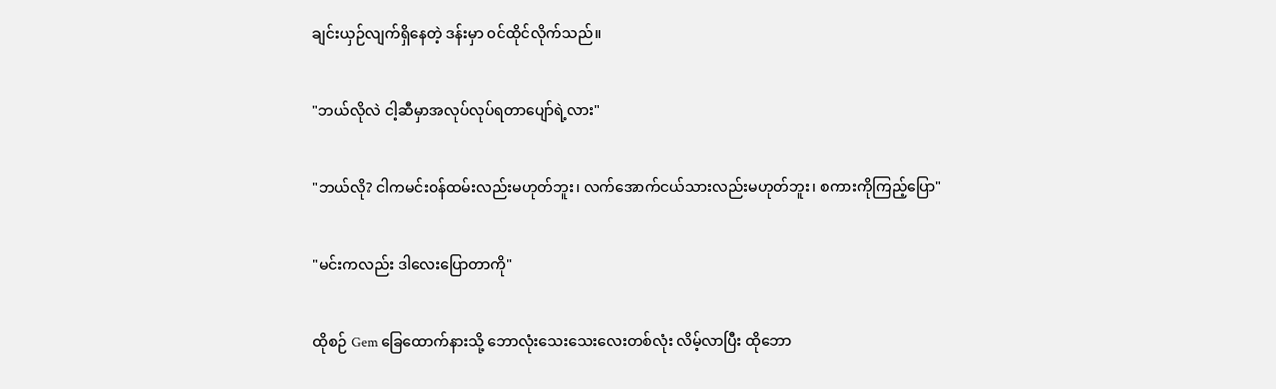ချင်းယှဉ်လျက်ရှိနေတဲ့ ဒန်းမှာ ၀င်ထိုင်လိုက်သည်။

"ဘယ်လိုလဲ ငါ့ဆီမှာအလုပ်လုပ်ရတာပျော်ရဲ့လား"

"ဘယ်လို? ငါကမင်း၀န်ထမ်းလည်းမဟုတ်ဘူး၊ လက်အောက်ငယ်သားလည်းမဟုတ်ဘူး၊ စကားကိုကြည့်ပြော"

"မင်းကလည်း ဒါလေးပြောတာကို"

ထိုစဉ် Gem ခြေထောက်နားသို့ ဘောလုံးသေးသေးလေးတစ်လုံး လိမ့်လာပြီး ထိုဘော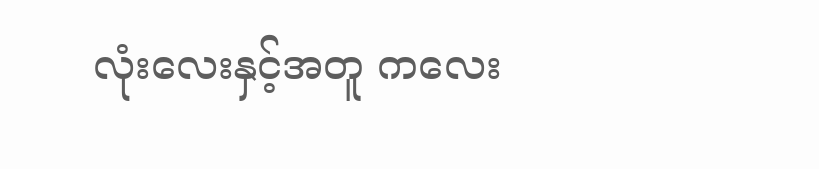လုံးလေးနှင့်အတူ ကလေး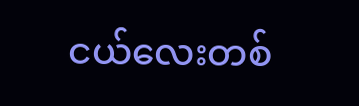ငယ်လေးတစ်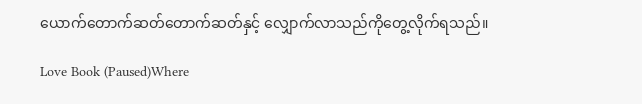ယောက်တောက်ဆတ်တောက်ဆတ်နှင့် လျှောက်လာသည်ကိုတွေ့လိုက်ရသည်။

Love Book (Paused)Where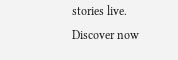stories live. Discover now